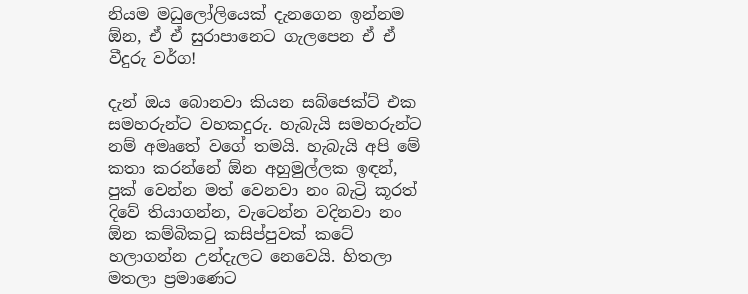නියම මධුලෝලියෙක් දැනගෙන ඉන්නම ඕන, ඒ ඒ සුරාපානෙට ගැලපෙන ඒ ඒ වීදුරු වර්ග!

දැන් ඔය බොනවා කියන සබ්ජෙක්ට් එක සමහරුන්ට වහකදුරු. හැබැයි සමහරුන්ට නම් අමෘතේ වගේ තමයි. හැබැයි අපි මේ කතා කරන්නේ ඕන අහුමුල්ලක ඉඳන්, පුක් වෙන්න මත් වෙනවා නං බැට්‍රි කූරත් දිවේ තියාගන්න, වැටෙන්න වදිනවා නං ඕන කම්බිකටු කසිප්පුවක් කටේ හලාගන්න උන්දැලට නෙවෙයි. හිතලා මතලා ප්‍රමාණෙට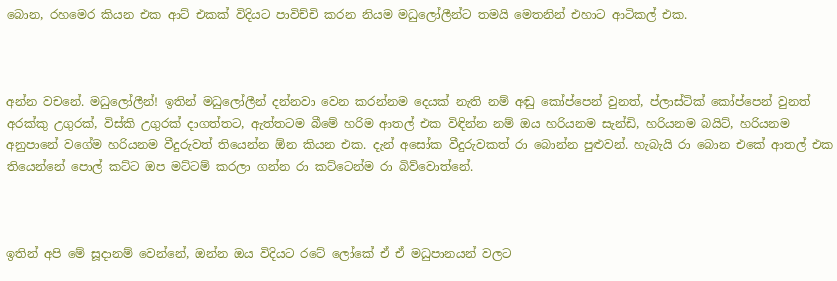බොන, රහමෙර කියන එක ආට් එකක් විදියට පාවිච්චි කරන නියම මධුලෝලීන්ට තමයි මෙතනින් එහාට ආටිකල් එක.



අන්න වචනේ. මධුලෝලීන්! ඉතින් මධුලෝලීන් දන්නවා වෙන කරන්නම දෙයක් නැති නම් අඬු කෝප්පෙන් වුනත්, ප්ලාස්ටික් කෝප්පෙන් වුනත් අරක්කු උගුරක්, විස්කි උගුරක් දාගත්තට, ඇත්තටම බීමේ හරිම ආතල් එක විඳින්න නම් ඔය හරියනම සැන්ඩි, හරියනම බයිට්, හරියනම අනුපානේ වගේම හරියනම වීදුරුවත් තියෙන්න ඕන කියන එක. දැන් අසෝක වීදුරුවකත් රා බොන්න පුළුවන්. හැබැයි රා බොන එකේ ආතල් එක තියෙන්නේ පොල් කට්ට ඔප මට්ටම් කරලා ගන්න රා කට්ටෙන්ම රා බිව්වොත්නේ.



ඉතින් අපි මේ සූදානම් වෙන්නේ, ඔන්න ඔය විදියට රටේ ලෝකේ ඒ ඒ මධුපානයන් වලට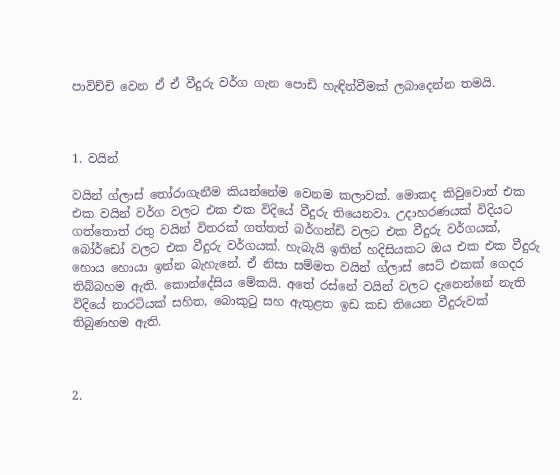පාවිච්චි වෙන ඒ ඒ වීදුරු වර්ග ගැන පොඩි හැඳින්වීමක් ලබාදෙන්න තමයි.



1. වයින්

වයින් ග්ලාස් තෝරාගැනීම කියන්නේම වෙනම කලාවක්. මොකද කිවුවොත් එක එක වයින් වර්ග වලට එක එක විදියේ වීදුරු තියෙනවා. උදාහරණයක් විදියට ගත්තොත් රතු වයින් විතරක් ගත්තත් බර්ගන්ඩි වලට එක වීදුරු වර්ගයක්, බෝර්ඩෝ වලට එක වීදුරු වර්ගයක්. හැබැයි ඉතින් හදිසියකට ඔය එක එක වීදුරු හොය හොයා ඉන්න බැහැනේ. ඒ නිසා සම්මත වයින් ග්ලාස් සෙට් එකක් ගෙදර තිබ්බහම ඇති. කොන්දේසිය මේකයි. අතේ රස්නේ වයින් වලට දැනෙන්නේ නැති විදියේ නාරටියක් සහිත, බොකුටු සහ ඇතුළත ඉඩ කඩ තියෙන වීදුරුවක් තිබුණහම ඇති.



2.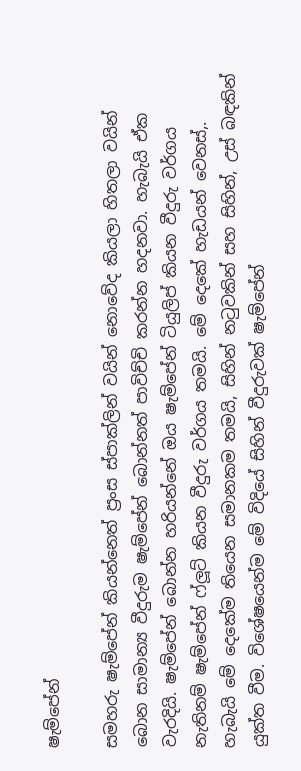ෂැම්පේන්

සමහරු ෂැම්පේන් කියන්නෙත් ප්‍රංස ස්පාක්ලින් වයින් නොවේද කියලා හිතලා වයින් බොන සාමාන්‍ය වීදුරුම ෂැම්පේන් බොන්නත් පාවිච්චි කරන්න හදනවා. හැබැයි ඒක වැරදියි. ෂැම්පේන් බොන්න හරියන්නේ ඔය ෂැම්පේන් ටියුලිප් කියන වීදුරු වර්ගය නැතිනම් ෂැම්පේන් ෆ්ලූට් කියන වීදුරු වර්ගය තමයි. මේ දෙකේ හැඩයන් වෙනස්,. හැබැයි මේ දෙකේම තියෙන සමානකම තමයි, සිහින් නටුවකින් සහ සිහින්, උස් බඳකින් යුක්ත වීම. විශේෂයෙන්ම මේ විදියේ සිහින් වීදුරුවක් ෂැම්පේන්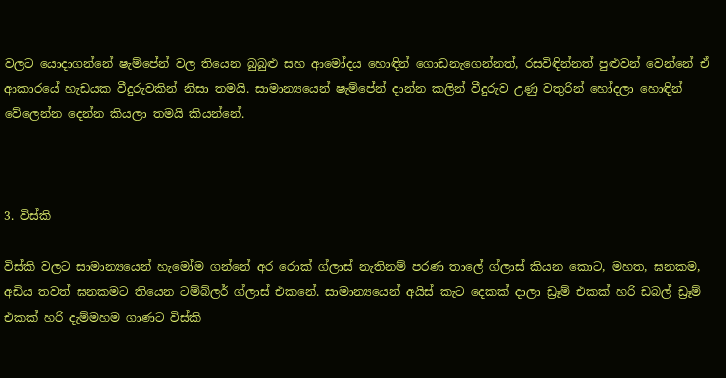වලට යොදාගන්නේ ෂැම්පේන් වල තියෙන බුබුළු සහ ආමෝදය හොඳින් ගොඩනැගෙන්නත්, රසවිඳින්නත් පුළුවන් වෙන්නේ ඒ ආකාරයේ හැඩයක වීදුරුවකින් නිසා තමයි. සාමාන්‍යයෙන් ෂැම්පේන් දාන්න කලින් වීදුරුව උණු වතුරින් හෝදලා හොඳින් වේලෙන්න දෙන්න කියලා තමයි කියන්නේ.



3. විස්කි

විස්කි වලට සාමාන්‍යයෙන් හැමෝම ගන්නේ අර රොක් ග්ලාස් නැතිනම් පරණ තාලේ ග්ලාස් කියන කොට, මහත, ඝනකම, අඩිය තවත් ඝනකමට තියෙන ටම්බ්ලර් ග්ලාස් එකනේ. සාමාන්‍යයෙන් අයිස් කැට දෙකක් දාලා ඩ්‍රෑම් එකක් හරි ඩබල් ඩ්‍රෑම් එකක් හරි දැම්මහම ගාණට විස්කි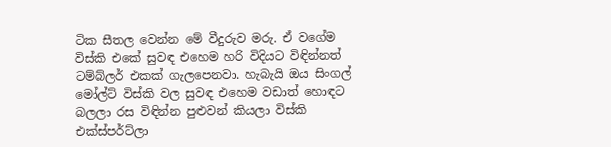ටික සීතල වෙන්න මේ වීදුරුව මරු. ඒ වගේම විස්කි එකේ සුවඳ එහෙම හරි විදියට විඳින්නත් ටම්බ්ලර් එකක් ගැලපෙනවා. හැබැයි ඔය සිංගල් මෝල්ට් විස්කි වල සුවඳ එහෙම වඩාත් හොඳට බලලා රස විඳින්න පුළුවන් කියලා විස්කි එක්ස්පර්ට්ලා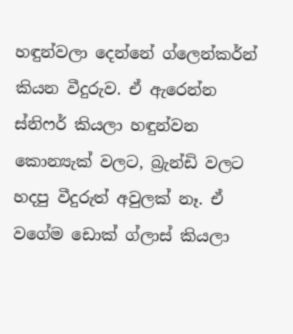හඳුන්වලා දෙන්නේ ග්ලෙන්කර්න් කියන වීදුරුව. ඒ ඇරෙන්න ස්නිෆර් කියලා හඳුන්වන කොන්‍යැක් වලට, බ්‍රැන්ඩි වලට හදපු වීදුරුත් අවුලක් නෑ. ඒ වගේම ඩොක් ග්ලාස් කියලා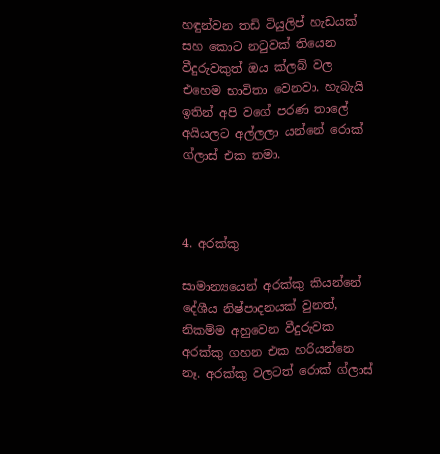හඳුන්වන තඩි ටියුලිප් හැඩයක් සහ කොට නටුවක් තියෙන වීදුරුවකුත් ඔය ක්ලබ් වල එහෙම භාවිතා වෙනවා. හැබැයි ඉතින් අපි වගේ පරණ තාලේ අයියලට අල්ලලා යන්නේ රොක් ග්ලාස් එක තමා.



4. අරක්කු

සාමාන්‍යයෙන් අරක්කු කියන්නේ දේශීය නිෂ්පාදනයක් වුනත්, නිකම්ම අහුවෙන වීදුරුවක අරක්කු ගහන එක හරියන්නෙ නෑ. අරක්කු වලටත් රොක් ග්ලාස්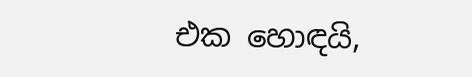එක හොඳයි,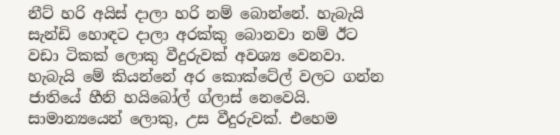නීට් හරි අයිස් දාලා හරි නම් බොන්නේ. හැබැයි සැන්ඩි හොඳට දාලා අරක්කු බොනවා නම් ඊට වඩා ටිකක් ලොකු වීදුරුවක් අවශ්‍ය වෙනවා. හැබැයි මේ කියන්නේ අර කොක්ටේල් වලට ගන්න ජාතියේ හීනි හයිබෝල් ග්ලාස් නෙවෙයි. සාමාන්‍යයෙන් ලොකු, උස වීදුරුවක්. එහෙම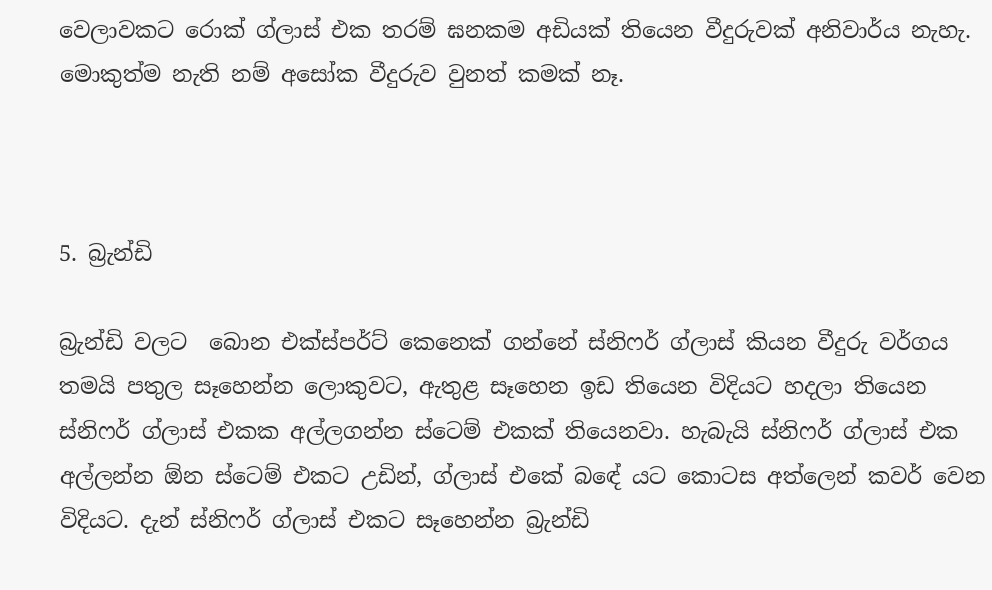වෙලාවකට රොක් ග්ලාස් එක තරම් ඝනකම අඩියක් තියෙන වීදුරුවක් අනිවාර්ය නැහැ. මොකුත්ම නැති නම් අසෝක වීදුරුව වුනත් කමක් නෑ.



5. බ්‍රැන්ඩි

බ්‍රැන්ඩි වලට  බොන එක්ස්පර්ට් කෙනෙක් ගන්නේ ස්නිෆර් ග්ලාස් කියන වීදුරු වර්ගය තමයි පතුල සෑහෙන්න ලොකුවට, ඇතුළ සෑහෙන ඉඩ තියෙන විදියට හදලා තියෙන ස්නිෆර් ග්ලාස් එකක අල්ලගන්න ස්ටෙම් එකක් තියෙනවා. හැබැයි ස්නිෆර් ග්ලාස් එක අල්ලන්න ඕන ස්ටෙම් එකට උඩින්, ග්ලාස් එකේ බඳේ යට කොටස අත්ලෙන් කවර් වෙන විදියට. දැන් ස්නිෆර් ග්ලාස් එකට සෑහෙන්න බ්‍රැන්ඩි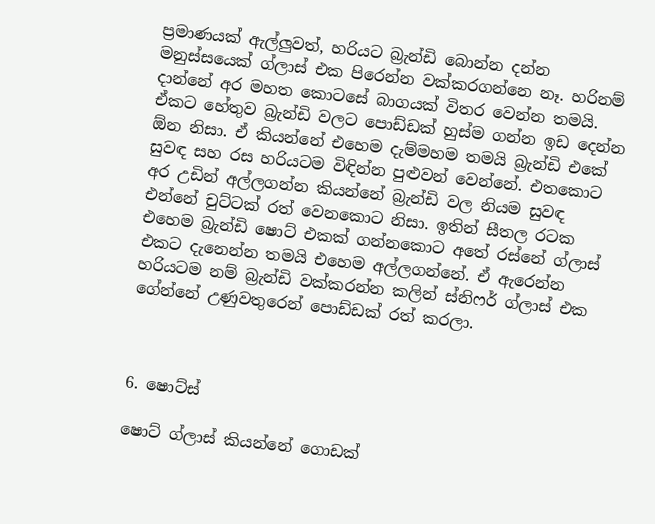ප්‍රමාණයක් ඇල්ලුවත්, හරියට බ්‍රැන්ඩි බොන්න දන්න මනුස්සයෙක් ග්ලාස් එක පිරෙන්න වක්කරගන්නෙ නෑ. හරිනම් දාන්නේ අර මහත කොටසේ බාගයක් විතර වෙන්න තමයි. ඒකට හේතුව බ්‍රැන්ඩි වලට පොඩ්ඩක් හුස්ම ගන්න ඉඩ දෙන්න ඕන නිසා. ඒ කියන්නේ එහෙම දැම්මහම තමයි බ්‍රැන්ඩි එකේ සුවඳ සහ රස හරියටම විඳින්න පුළුවන් වෙන්නේ. එතකොට අර උඩින් අල්ලගන්න කියන්නේ බ්‍රැන්ඩි වල නියම සුවඳ එන්නේ චුට්ටක් රත් වෙනකොට නිසා. ඉතින් සීතල රටක එහෙම බ්‍රැන්ඩි ෂොට් එකක් ගන්නකොට අතේ රස්නේ ග්ලාස් එකට දැනෙන්න තමයි එහෙම අල්ලගන්නේ. ඒ ඇරෙන්න හරියටම නම් බ්‍රැන්ඩි වක්කරන්න කලින් ස්නිෆර් ග්ලාස් එක ගේන්නේ උණුවතුරෙන් පොඩ්ඩක් රත් කරලා.



6. ෂොට්ස්

ෂොට් ග්ලාස් කියන්නේ ගොඩක්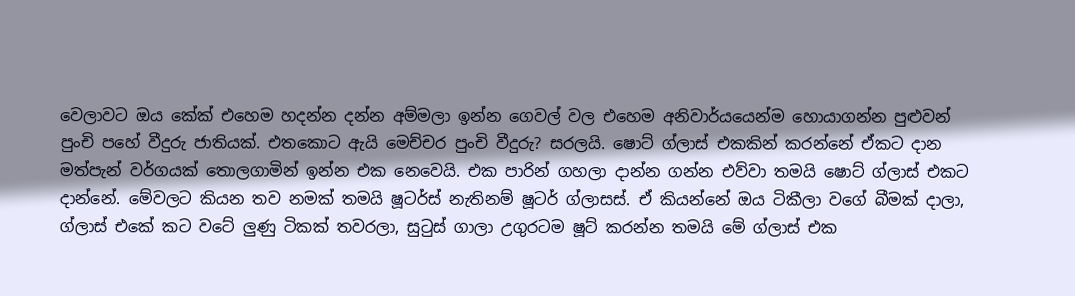වෙලාවට ඔය කේක් එහෙම හදන්න දන්න අම්මලා ඉන්න ගෙවල් වල එහෙම අනිවාර්යයෙන්ම හොයාගන්න පුළුවන් පුංචි පහේ වීදුරු ජාතියක්. එතකොට ඇයි මෙච්චර පුංචි වීදුරු? සරලයි. ෂොට් ග්ලාස් එකකින් කරන්නේ ඒකට දාන මත්පැන් වර්ගයක් තොලගාමින් ඉන්න එක නෙවෙයි. එක පාරින් ගහලා දාන්න ගන්න එව්වා තමයි ෂොට් ග්ලාස් එකට දාන්නේ. මේවලට කියන තව නමක් තමයි ෂූටර්ස් නැතිනම් ෂූටර් ග්ලාසස්. ඒ කියන්නේ ඔය ටිකීලා වගේ බීමක් දාලා, ග්ලාස් එකේ කට වටේ ලුණු ටිකක් තවරලා, සුටුස් ගාලා උගුරටම ෂූට් කරන්න තමයි මේ ග්ලාස් එක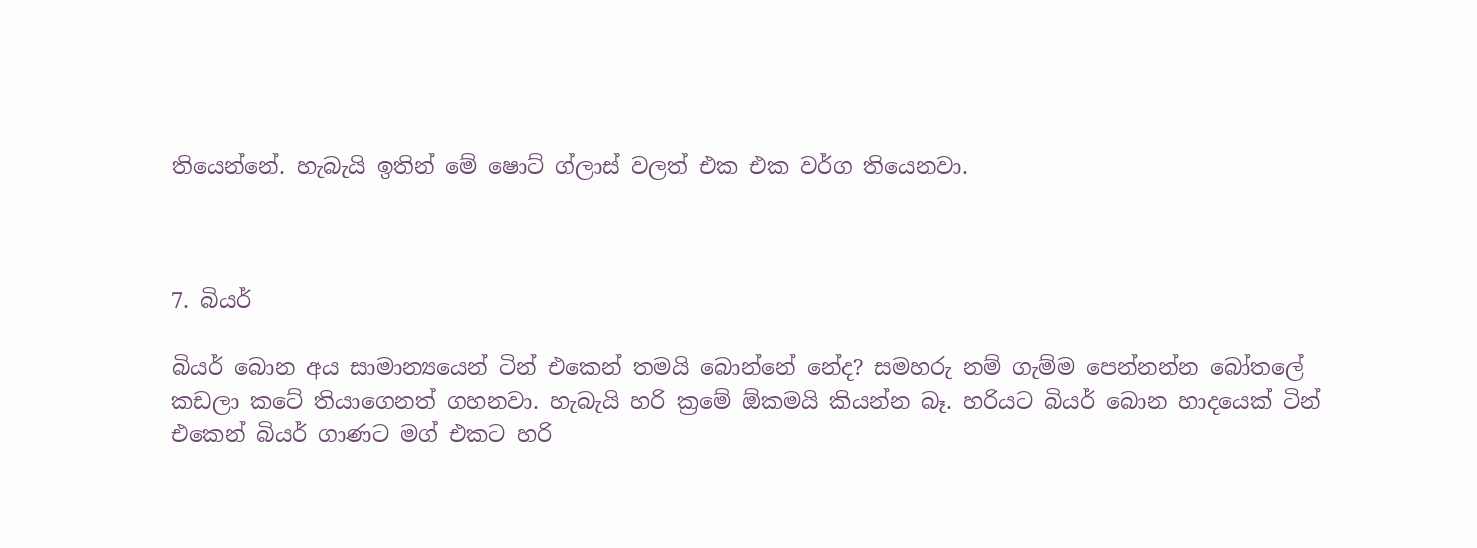තියෙන්නේ. හැබැයි ඉතින් මේ ෂොට් ග්ලාස් වලත් එක එක වර්ග තියෙනවා.



7. බියර්

බියර් බොන අය සාමාන්‍යයෙන් ටින් එකෙන් තමයි බොන්නේ නේද? සමහරු නම් ගැම්ම පෙන්නන්න බෝතලේ කඩලා කටේ තියාගෙනත් ගහනවා. හැබැයි හරි ක්‍රමේ ඕකමයි කියන්න බෑ. හරියට බියර් බොන හාදයෙක් ටින් එකෙන් බියර් ගාණට මග් එකට හරි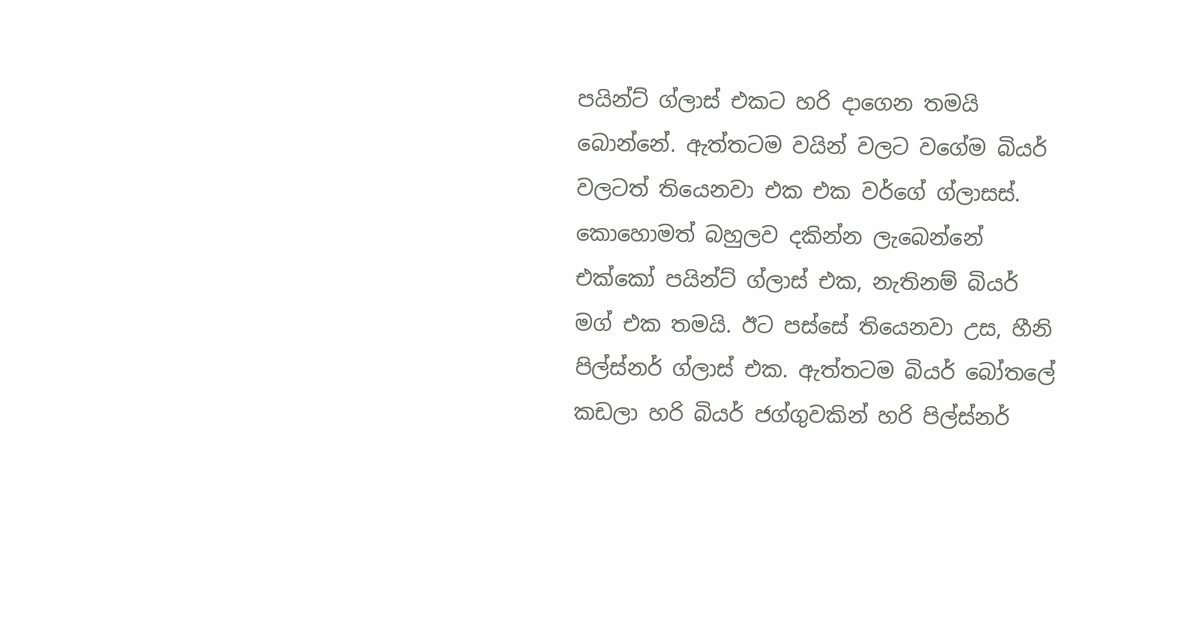පයින්ට් ග්ලාස් එකට හරි දාගෙන තමයි බොන්නේ. ඇත්තටම වයින් වලට වගේම බියර් වලටත් තියෙනවා එක එක වර්ගේ ග්ලාසස්. කොහොමත් බහුලව දකින්න ලැබෙන්නේ එක්කෝ පයින්ට් ග්ලාස් එක, නැතිනම් බියර් මග් එක තමයි. ඊට පස්සේ තියෙනවා උස, හීනි පිල්ස්නර් ග්ලාස් එක. ඇත්තටම බියර් බෝතලේ කඩලා හරි බියර් ජග්ගුවකින් හරි පිල්ස්නර්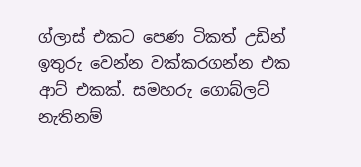ග්ලාස් එකට පෙණ ටිකත් උඩින් ඉතුරු වෙන්න වක්කරගන්න එක ආට් එකක්. සමහරු ගොබ්ලට් නැතිනම්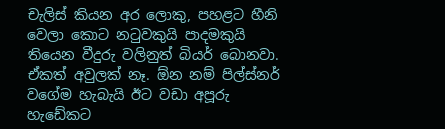චැලිස් කියන අර ලොකු, පහළට හීනි වෙලා කොට නටුවකුයි පාදමකුයි තියෙන වීදුරු වලිනුත් බියර් බොනවා. ඒකත් අවුලක් නෑ. ඕන නම් පිල්ස්නර් වගේම හැබැයි ඊට වඩා අපූරු හැඩේකට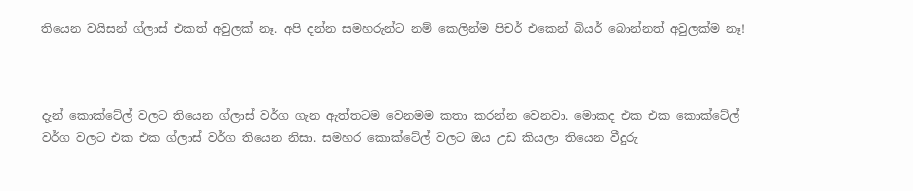තියෙන වයිසන් ග්ලාස් එකත් අවුලක් නෑ. අපි දන්න සමහරුන්ට නම් කෙලින්ම පිචර් එකෙන් බියර් බොන්නත් අවුලක්ම නෑ!



දැන් කොක්ටේල් වලට තියෙන ග්ලාස් වර්ග ගැන ඇත්තටම වෙනමම කතා කරන්න වෙනවා. මොකද එක එක කොක්ටේල් වර්ග වලට එක එක ග්ලාස් වර්ග තියෙන නිසා. සමහර කොක්ටේල් වලට ඔය උඩ කියලා තියෙන වීදුරු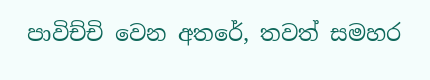පාවිච්චි වෙන අතරේ, තවත් සමහර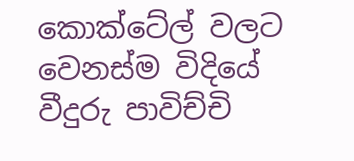කොක්ටේල් වලට වෙනස්ම විදියේ වීදුරු පාවිච්චි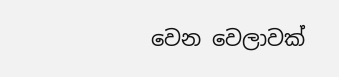වෙන වෙලාවක්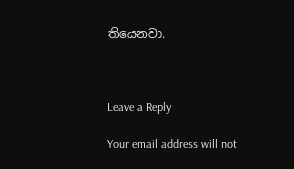තියෙනවා.



Leave a Reply

Your email address will not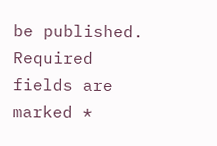be published. Required fields are marked *